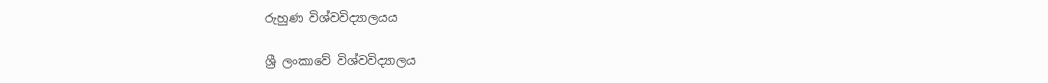රුහුණ විශ්වවිද්‍යාලයය

ශ්‍රී ලංකාවේ විශ්වවිද්‍යාලය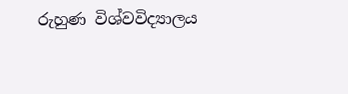රුහුණ විශ්වවිද්‍යාලය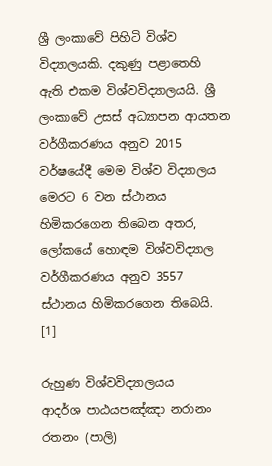ශ්‍රී ලංකාවේ පිහිටි විශ්ව විද්‍යාලයකි. දකුණු පළාතෙහි ඇති එකම විශ්වවිද්‍යාලයයි. ශ්‍රී ලංකාවේ උසස් අධ්‍යාපන ආයතන වර්ගීකරණය අනුව 2015 වර්ෂයේදී මෙම විශ්ව විද්‍යාලය මෙරට 6 වන ස්ථානය හිමිකරගෙන තිබෙන අතර, ලෝකයේ හොඳම විශ්වවිද්‍යාල වර්ගීකරණය අනුව 3557 ස්‌ථානය හිමිකරගෙන තිබෙයි. [1]

රුහුණ විශ්වවිද්‍යාලයය
ආදර්ශ පාඨයපඤ්ඤා නරානං රතනං (පාලි)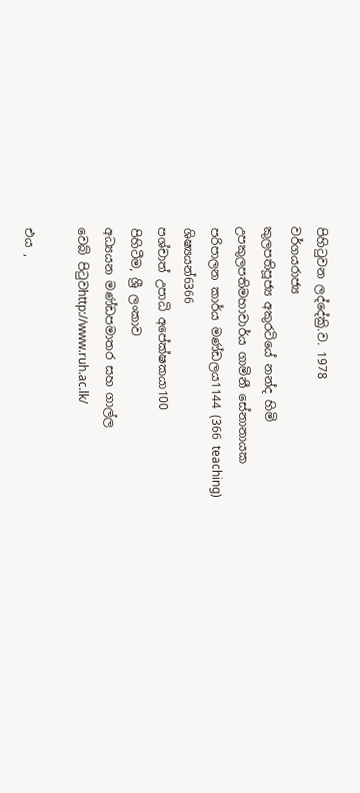පිහිටුවන ලද්දේක්‍රි.ව. 1978
වර්ගයරාජ්‍ය
කුලපතිපූජ්‍ය අකුරටියේ නන්ද හිමි
උපකුලපතිමහාචාර්ය ගාමිනී සේනානායක
පරිපාලන කාර්ය මණ්ඩලය1144 (366 teaching)
ශිෂ්‍යයන්6366
පශ්චාත් උපාධි අපේක්ෂකයා100
පිහිටීම, ශ්‍රී ලංකාව
අධ්‍යයන මණ්ඩපමාතර සහ ගාල්ල
වෙබ් පිටුවhttp://www.ruh.ac.lk/

එය ,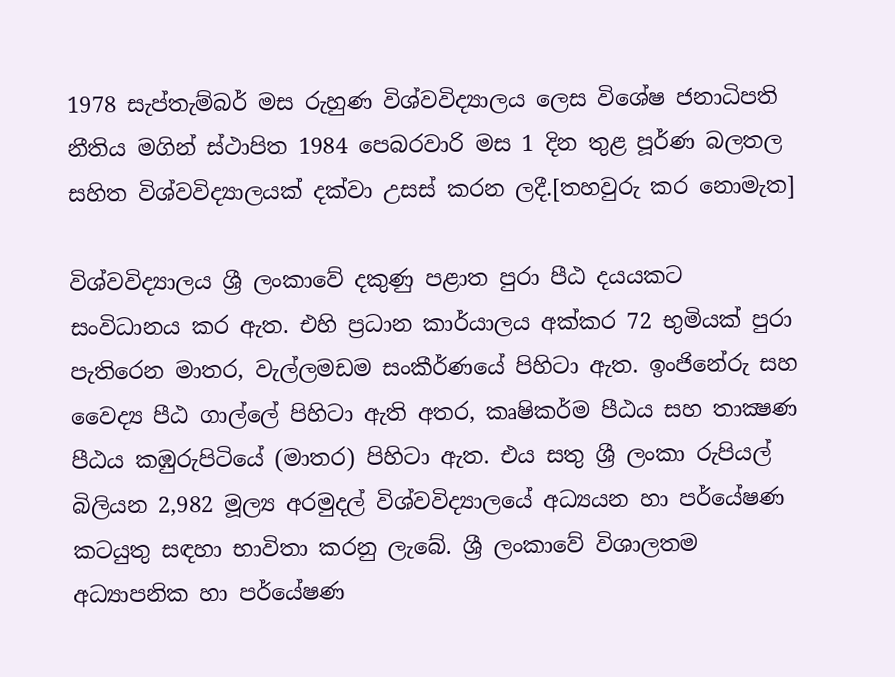1978 සැප්තැම්බර් මස රුහුණ විශ්වවිද්‍යාලය ලෙස විශේෂ ජනාධිපති නීතිය මගින් ස්ථාපිත 1984 පෙබරවාරි මස 1 දින තුළ පූර්ණ බලතල සහිත විශ්වවිද්‍යාලයක් දක්වා උසස් කරන ලදී.[තහවුරු කර නොමැත]

විශ්වවිද්‍යාලය ශ්‍රී ලංකාවේ දකුණු පළාත පුරා පීඨ දයයකට සංවිධානය කර ඇත. එහි ප්‍රධාන කාර්යාලය අක්කර 72 භුමියක් පුරා පැතිරෙන මාතර, වැල්ලමඩම සංකීර්ණයේ පිහිටා ඇත. ඉංජිනේරු සහ වෛද්‍ය පීඨ ගාල්ලේ පිහිටා ඇති අතර, කෘෂිකර්ම පීඨය සහ තාක්‍ෂණ පීඨය කඹුරුපිටියේ (මාතර) පිහිටා ඇත. එය සතු ශ්‍රී ලංකා රුපියල් බිලියන 2,982 මූල්‍ය අරමුදල් විශ්වවිද්‍යාලයේ අධ්‍යයන හා පර්යේෂණ කටයුතු සඳහා භාවිතා කරනු ලැබේ. ශ්‍රී ලංකාවේ විශාලතම අධ්‍යාපනික හා පර්යේෂණ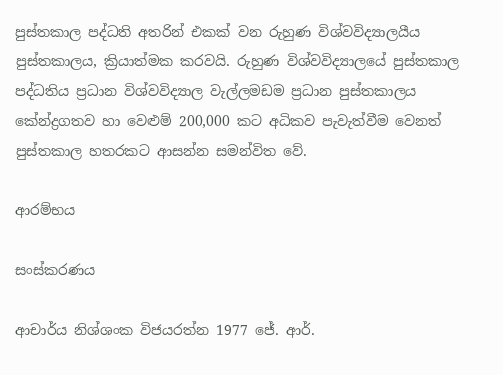පුස්තකාල පද්ධති අතරින් එකක් වන රුහුණ විශ්වවිද්‍යාලයීය පුස්තකාලය, ක්‍රියාත්මක කරවයි. රුහුණ විශ්වවිද්‍යාලයේ පුස්තකාල පද්ධතිය ප්‍රධාන විශ්වවිද්‍යාල වැල්ලමඩම ප්‍රධාන පුස්තකාලය කේන්ද්‍රගතව හා වෙළුම් 200,000 කට අධිකව පැවැත්වීම වෙනත් පුස්තකාල හතරකට ආසන්න සමන්විත වේ.

ආරම්භය

සංස්කරණය

ආචාර්ය නිශ්ශංක විජයරත්න 1977 ජේ. ආර්.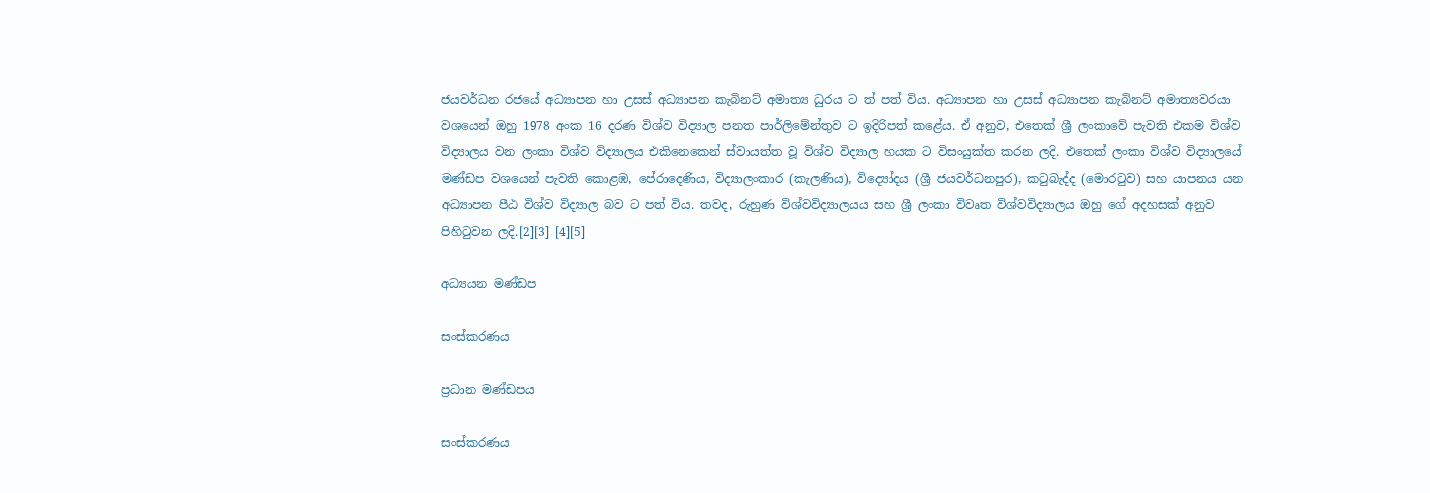ජයවර්ධන රජයේ අධ්‍යාපන හා උසස් අධ්‍යාපන කැබිනට් අමාත්‍ය ධුරය ට ත් පත් විය. අධ්‍යාපන හා උසස් අධ්‍යාපන කැබිනට් අමාත්‍යවරයා වශයෙන් ඔහු 1978 අංක 16 දරණ විශ්ව විද්‍යාල පනත පාර්ලිමේන්තුව ට ඉදිරිපත් කළේය. ඒ අනුව, එතෙක් ශ්‍රී ලංකාවේ පැවති එකම විශ්ව විද්‍යාලය වන ලංකා විශ්ව විද්‍යාලය එකිනෙකෙන් ස්වායත්ත වූ විශ්ව විද්‍යාල හයක ට විසංයුක්ත කරන ලදි. එතෙක් ලංකා විශ්ව විද්‍යාලයේ මණ්ඩප වශයෙන් පැවති කොළඹ, පේරාදෙණිය, විද්‍යාලංකාර (කැලණිය), විද්‍යෝදය (ශ්‍රී ජයවර්ධනපුර), කටුබැද්ද (මොරටුව) සහ යාපනය යන අධ්‍යාපන පීඨ විශ්ව විද්‍යාල බව ට පත් විය. තවද, රුහුණ විශ්වවිද්‍යාලයය සහ ශ්‍රී ලංකා විවෘත විශ්වවිද්‍යාලය ඔහු ගේ අදහසක් අනුව පිහිටුවන ලදි.[2][3] [4][5]

අධ්‍යයන මණ්ඩප

සංස්කරණය

ප්‍රධාන මණ්ඩපය

සංස්කරණය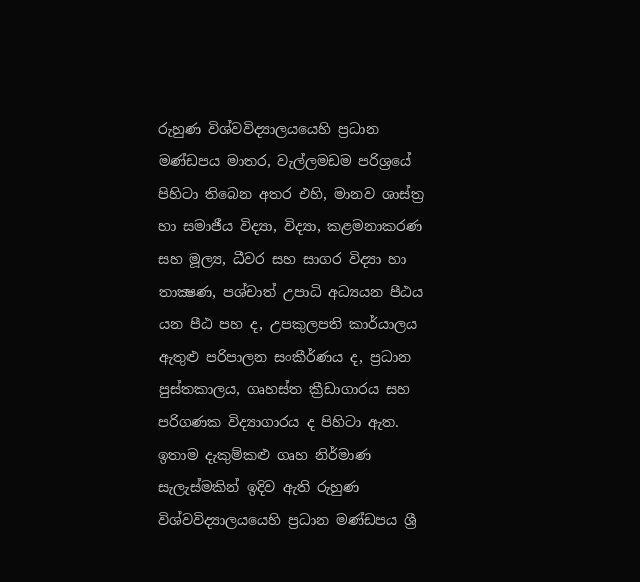රුහුණ විශ්වවිද්‍යාලයයෙහි ප්‍රධාන මණ්ඩපය මාතර, වැල්ලමඩම පරිශ්‍රයේ පිහිටා තිබෙන අතර එහි, මානව ශාස්ත්‍ර හා සමාජීය විද්‍යා, විද්‍යා, කළමනාකරණ සහ මූල්‍ය, ධීවර සහ සාගර විද්‍යා හා තාක්‍ෂණ, පශ්චාත් උපාධි අධ්‍යයන පීඨය යන පීඨ පහ ද, උපකුලපති ‍කාර්යාලය ඇතුළු පරිපාලන සංකීර්ණය ද, ප්‍රධාන පුස්තකාලය, ගෘහස්ත ක්‍රීඩාගාරය සහ පරිගණක විද්‍යාගාරය ද පිහිටා ඇත. ඉතාම දැකුම්කළු ගෘහ නිර්මාණ සැලැස්මකින් ඉදිව ඇති රුහුණ විශ්වවිද්‍යාලයයෙහි ප්‍රධාන මණ්ඩපය ශ්‍රී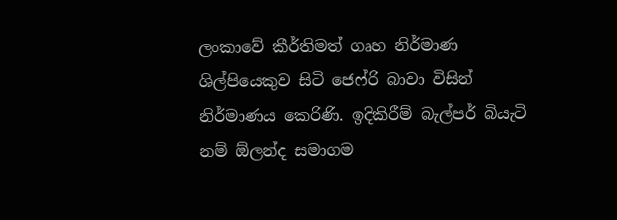ලංකාවේ කීර්තිමත් ගෘහ නිර්මාණ ශිල්පියෙකුව සිටි ජෙෆ්රි බාවා විසින් නිර්මාණය කෙරිණි. ඉදිකිරීම් බැල්පර් බියැටි නම් ඕලන්ද සමාගම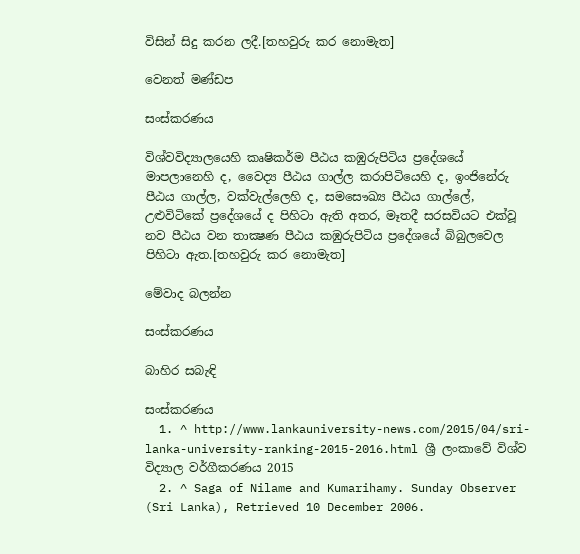විසින් සිදු කරන ලදී.[තහවුරු කර නොමැත]

වෙනත් මණ්ඩප

සංස්කරණය

විශ්වවිද්‍යාලයෙහි කෘෂිකර්ම පීඨය කඹුරුපිටිය ප්‍රදේශයේ මාපලානෙහි ද, වෛද්‍ය පීඨය ගාල්ල කරාපිටියෙහි ද, ඉංජිනේරු පීඨය ගාල්ල, වක්වැල්ලෙහි ද, සමසෞඛ්‍ය පීඨය ගාල්ලේ, උළුවිටිකේ ප්‍රදේශයේ ද පිහිටා ඇති අතර, මෑතදී සරසවියට එක්වූ නව පීඨය වන තාක්‍ෂණ පීඨය කඹුරුපිටිය ප්‍රදේශයේ බිබුලවෙල පිහිටා ඇත.[තහවුරු කර නොමැත]

මේවාද බලන්න

සංස්කරණය

බාහිර සබැඳි

සංස්කරණය
  1. ^ http://www.lankauniversity-news.com/2015/04/sri-lanka-university-ranking-2015-2016.html ශ්‍රී ලංකාවේ විශ්ව විද්‍යාල වර්ගීකරණය 2015
  2. ^ Saga of Nilame and Kumarihamy. Sunday Observer (Sri Lanka), Retrieved 10 December 2006.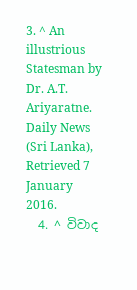3. ^ An illustrious Statesman by Dr. A.T. Ariyaratne. Daily News (Sri Lanka), Retrieved 7 January 2016.
  4. ^ විවාද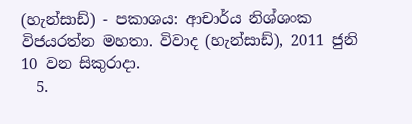(හැන්සාඩ්) - පකාශය: ආචාර්ය නිශ්ශංක විජයරත්න මහතා. විවාද (හැන්සාඩ්), 2011 ජුනි 10 වන සිකුරාදා.
  5.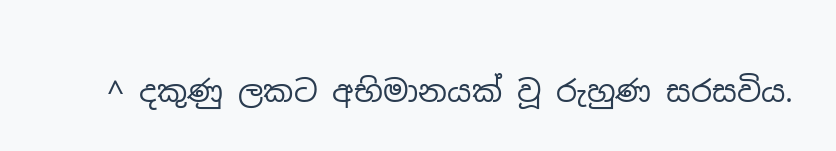^ දකුණු ලකට අභිමානයක් වූ රුහුණ සරසවිය.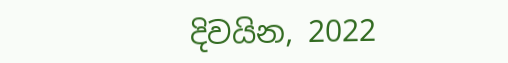දිවයින, 2022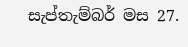සැප්තැම්බර් මස 27.